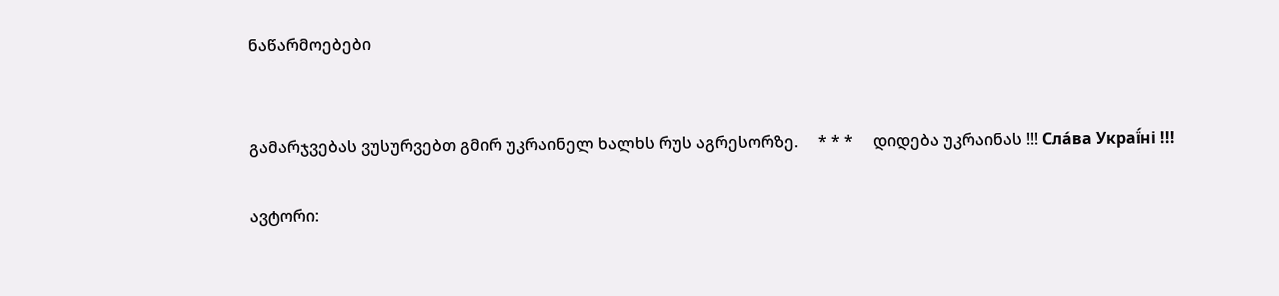ნაწარმოებები


გამარჯვებას ვუსურვებთ გმირ უკრაინელ ხალხს რუს აგრესორზე.     * * *     დიდება უკრაინას !!! Сла́ва Украї́ні !!!

ავტორი: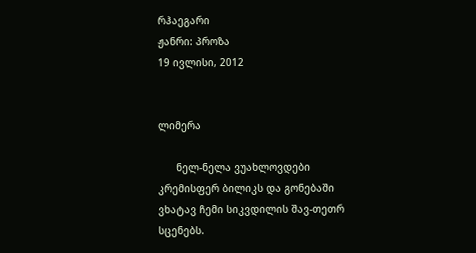რჰაეგარი
ჟანრი: პროზა
19 ივლისი, 2012


ლიმერა

      ნელ-ნელა ვუახლოვდები კრემისფერ ბილიკს და გონებაში ვხატავ ჩემი სიკვდილის შავ-თეთრ სცენებს.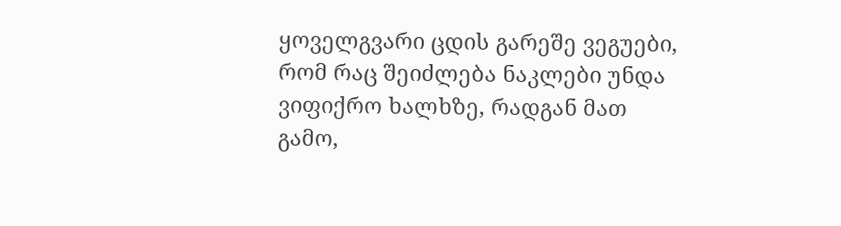ყოველგვარი ცდის გარეშე ვეგუები, რომ რაც შეიძლება ნაკლები უნდა ვიფიქრო ხალხზე, რადგან მათ გამო,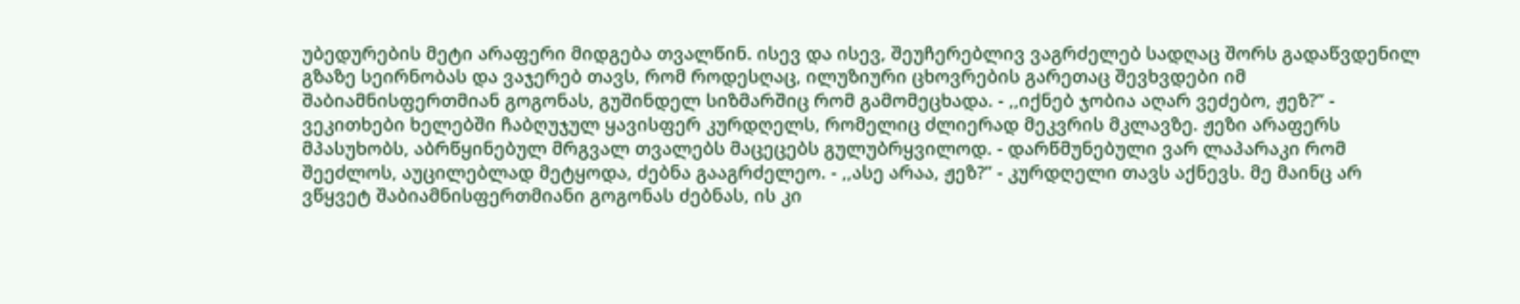უბედურების მეტი არაფერი მიდგება თვალწინ. ისევ და ისევ, შეუჩერებლივ ვაგრძელებ სადღაც შორს გადაწვდენილ გზაზე სეირნობას და ვაჯერებ თავს, რომ როდესღაც, ილუზიური ცხოვრების გარეთაც შევხვდები იმ შაბიამნისფერთმიან გოგონას, გუშინდელ სიზმარშიც რომ გამომეცხადა. - ,,იქნებ ჯობია აღარ ვეძებო, ჟეზ?” - ვეკითხები ხელებში ჩაბღუჯულ ყავისფერ კურდღელს, რომელიც ძლიერად მეკვრის მკლავზე. ჟეზი არაფერს მპასუხობს, აბრწყინებულ მრგვალ თვალებს მაცეცებს გულუბრყვილოდ. - დარწმუნებული ვარ ლაპარაკი რომ შეეძლოს, აუცილებლად მეტყოდა, ძებნა გააგრძელეო. - ,,ასე არაა, ჟეზ?” - კურდღელი თავს აქნევს. მე მაინც არ ვწყვეტ შაბიამნისფერთმიანი გოგონას ძებნას, ის კი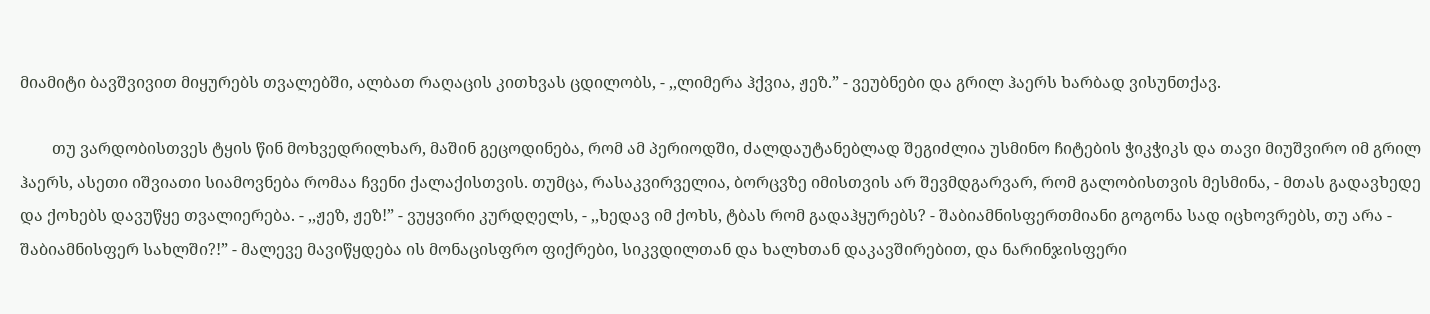მიამიტი ბავშვივით მიყურებს თვალებში, ალბათ რაღაცის კითხვას ცდილობს, - ,,ლიმერა ჰქვია, ჟეზ.” - ვეუბნები და გრილ ჰაერს ხარბად ვისუნთქავ.

        თუ ვარდობისთვეს ტყის წინ მოხვედრილხარ, მაშინ გეცოდინება, რომ ამ პერიოდში, ძალდაუტანებლად შეგიძლია უსმინო ჩიტების ჭიკჭიკს და თავი მიუშვირო იმ გრილ ჰაერს, ასეთი იშვიათი სიამოვნება რომაა ჩვენი ქალაქისთვის. თუმცა, რასაკვირველია, ბორცვზე იმისთვის არ შევმდგარვარ, რომ გალობისთვის მესმინა, - მთას გადავხედე და ქოხებს დავუწყე თვალიერება. - ,,ჟეზ, ჟეზ!” - ვუყვირი კურდღელს, - ,,ხედავ იმ ქოხს, ტბას რომ გადაჰყურებს? - შაბიამნისფერთმიანი გოგონა სად იცხოვრებს, თუ არა - შაბიამნისფერ სახლში?!” - მალევე მავიწყდება ის მონაცისფრო ფიქრები, სიკვდილთან და ხალხთან დაკავშირებით, და ნარინჯისფერი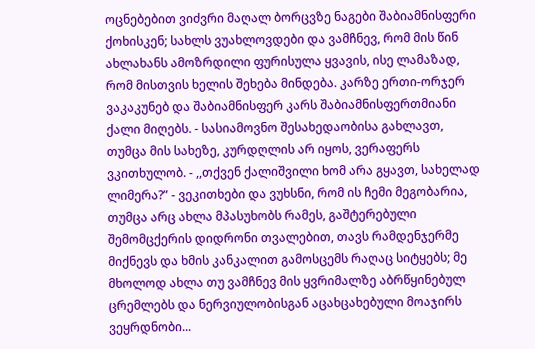ოცნებებით ვიძვრი მაღალ ბორცვზე ნაგები შაბიამნისფერი ქოხისკენ; სახლს ვუახლოვდები და ვამჩნევ, რომ მის წინ ახლახანს ამოზრდილი ფურისულა ყვავის, ისე ლამაზად, რომ მისთვის ხელის შეხება მინდება. კარზე ერთი-ორჯერ ვაკაკუნებ და შაბიამნისფერ კარს შაბიამნისფერთმიანი ქალი მიღებს. - სასიამოვნო შესახედაობისა გახლავთ, თუმცა მის სახეზე, კურდღლის არ იყოს, ვერაფერს ვკითხულობ. - ,,თქვენ ქალიშვილი ხომ არა გყავთ, სახელად ლიმერა?” - ვეკითხები და ვუხსნი, რომ ის ჩემი მეგობარია, თუმცა არც ახლა მპასუხობს რამეს, გაშტერებული შემომცქერის დიდრონი თვალებით, თავს რამდენჯერმე მიქნევს და ხმის კანკალით გამოსცემს რაღაც სიტყებს; მე მხოლოდ ახლა თუ ვამჩნევ მის ყვრიმალზე აბრწყინებულ ცრემლებს და ნერვიულობისგან აცახცახებული მოაჯირს ვეყრდნობი...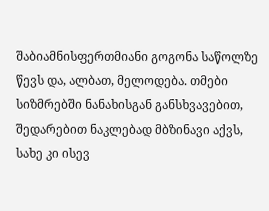შაბიამნისფერთმიანი გოგონა საწოლზე წევს და, ალბათ, მელოდება. თმები სიზმრებში ნანახისგან განსხვავებით, შედარებით ნაკლებად მბზინავი აქვს, სახე კი ისევ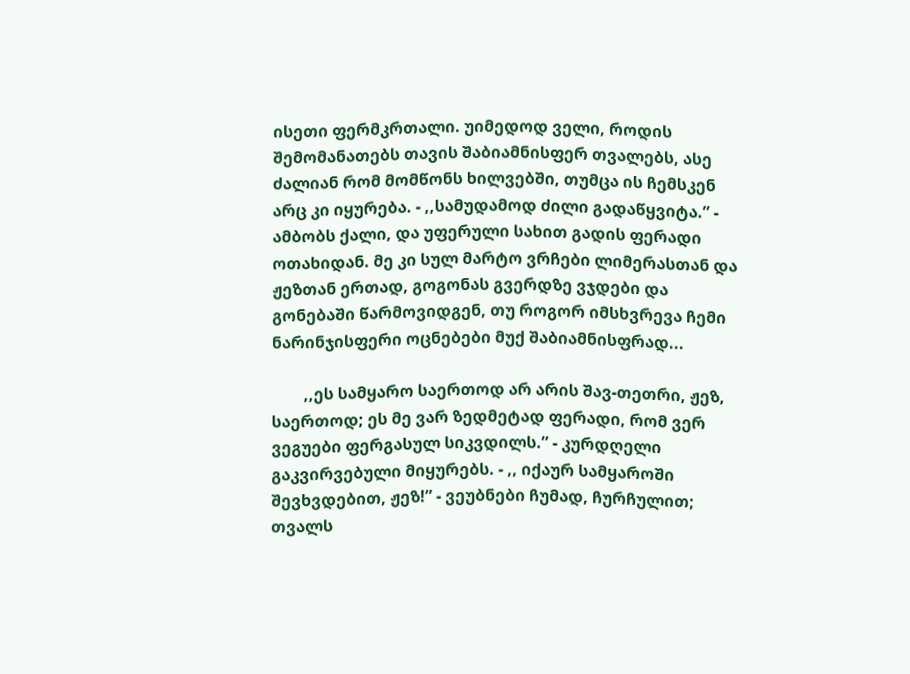ისეთი ფერმკრთალი. უიმედოდ ველი, როდის შემომანათებს თავის შაბიამნისფერ თვალებს, ასე ძალიან რომ მომწონს ხილვებში, თუმცა ის ჩემსკენ არც კი იყურება. - ,,სამუდამოდ ძილი გადაწყვიტა.” - ამბობს ქალი, და უფერული სახით გადის ფერადი ოთახიდან. მე კი სულ მარტო ვრჩები ლიმერასთან და ჟეზთან ერთად, გოგონას გვერდზე ვჯდები და გონებაში წარმოვიდგენ, თუ როგორ იმსხვრევა ჩემი ნარინჯისფერი ოცნებები მუქ შაბიამნისფრად...

        ,,ეს სამყარო საერთოდ არ არის შავ-თეთრი, ჟეზ, საერთოდ; ეს მე ვარ ზედმეტად ფერადი, რომ ვერ ვეგუები ფერგასულ სიკვდილს.” - კურდღელი გაკვირვებული მიყურებს. - ,, იქაურ სამყაროში შევხვდებით, ჟეზ!” - ვეუბნები ჩუმად, ჩურჩულით; თვალს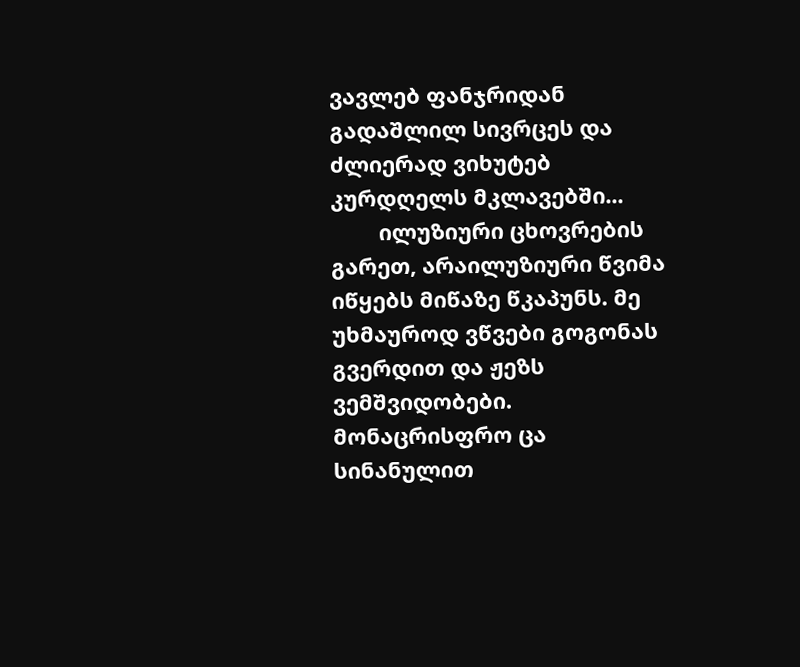ვავლებ ფანჯრიდან გადაშლილ სივრცეს და ძლიერად ვიხუტებ კურდღელს მკლავებში...
        ილუზიური ცხოვრების გარეთ, არაილუზიური წვიმა იწყებს მიწაზე წკაპუნს. მე უხმაუროდ ვწვები გოგონას გვერდით და ჟეზს ვემშვიდობები. მონაცრისფრო ცა სინანულით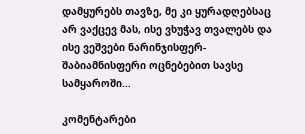დამყურებს თავზე, მე კი ყურადღებსაც არ ვაქცევ მას, ისე ვხუჭავ თვალებს და ისე ვეშვები ნარინჯისფერ-შაბიამნისფერი ოცნებებით სავსე სამყაროში...

კომენტარები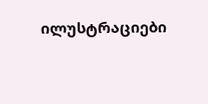ილუსტრაციები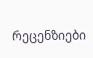რეცენზიები